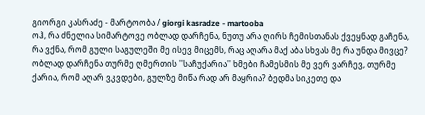გიორგი კასრაძე - მარტოობა / giorgi kasradze - martooba
ოჰ, რა ძნელია სიმარტოვე ობლად დარჩენა, ნუთუ არა ღირს ჩემისთანას ქვეყნად გაჩენა, რა ვქნა, რომ გული საგულეში მე ისევ მიცემს, რაც აღარა მაქ აბა სხვას მე რა უნდა მივცე?
ობლად დარჩენა თურმე ღმერთის ''საჩუქარია'' ხმები ჩამესმის მე ვერ ვარჩევ, თურმე ქარია, რომ აღარ ვკვდები, გულზე მიწა რად არ მაყრია? ბედმა სიკეთე და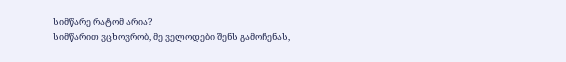სიმწარე რატომ არია?
სიმწარით ვცხოვრობ, მე ველოდები შენს გამოჩენას,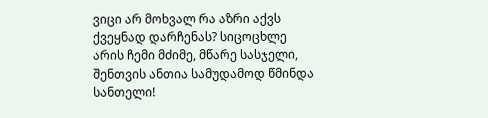ვიცი არ მოხვალ რა აზრი აქვს ქვეყნად დარჩენას? სიცოცხლე არის ჩემი მძიმე, მწარე სასჯელი, შენთვის ანთია სამუდამოდ წმინდა სანთელი!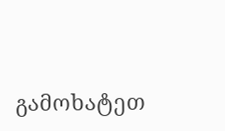გამოხატეთ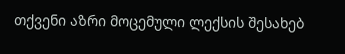თქვენი აზრი მოცემული ლექსის შესახებ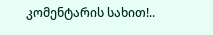კომენტარის სახით!..